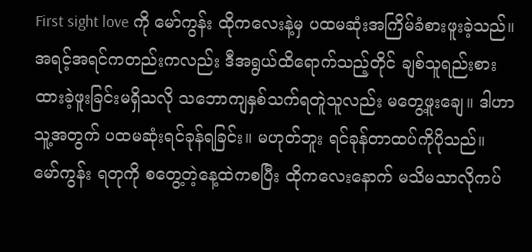First sight love ကို မော်ကွန်း ထိုကလေးနဲ့မှ ပထမဆုံးအကြိမ်ခံစားဖူးခဲ့သည်။ အရင့်အရင်ကတည်းကလည်း ဒီအရွယ်ထိရောက်သည့်တိုင် ချစ်သူရည်းစားထားခဲ့ဖူးခြင်းမရှိသလို သဘောကျနှစ်သက်ရတူဲသူလည်း မတွေ့ဖူးချေ။ ဒါဟာ သူ့အတွက် ပထမဆုံးရင်ခုန်ရခြင်း။ မဟုတ်ဘူး ရင်ခုန်တာထပ်ကိုပိုသည်။
မော်ကွန်း ရတုကို စတွေ့တဲ့နေ့ထဲကစပြီး ထိုကလေးနောက် မသိမသာလိုကပ်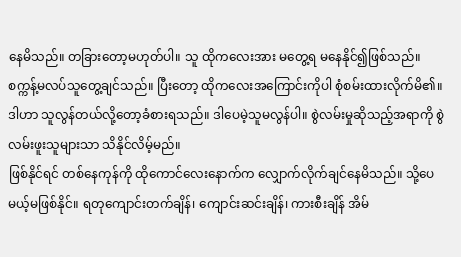နေမိသည်။ တခြားတော့မဟုတ်ပါ။ သူ ထိုကလေးအား မတွေ့ရ မနေနိုင်၍ဖြစ်သည်။ စက္ကန့်မလပ်သူတွေ့ချင်သည်။ ပြီးတော့ ထိုကလေးအကြောင်းကိုပါ စုံစမ်းထားလိုက်မိ၏။ ဒါဟာ သူလွန်တယ်လို့တော့ခံစားရသည်။ ဒါပေမဲ့သူမလွန်ပါ။ စွဲလမ်းမှုဆိုသည့်အရာကို စွဲလမ်းဖူးသူများသာ သိနိုင်လိမ့်မည်။
ဖြစ်နိုင်ရင် တစ်နေကုန်ကို ထိုကောင်လေးနောက်က လျှောက်လိုက်ချင်နေမိသည်။ သို့ပေမယ့်မဖြစ်နိုင်။ ရတုကျောင်းတက်ချိန်၊ ကျောင်းဆင်းချိန်၊ ကားစီးချိန် အိမ်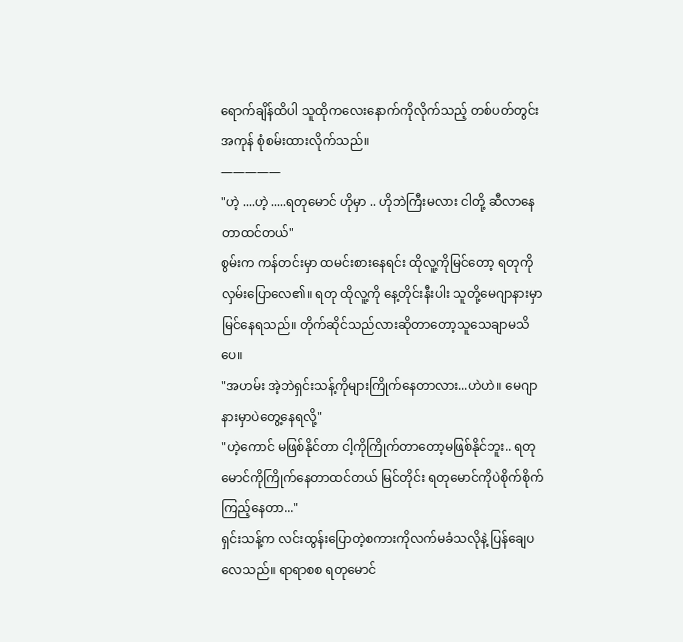ရောက်ချိန်ထိပါ သူထိုကလေးနောက်ကိုလိုက်သည့် တစ်ပတ်တွင်း အကုန် စုံစမ်းထားလိုက်သည်။
—————
"ဟဲ့ ....ဟဲ့ .....ရတုမောင် ဟိုမှာ .. ဟိုဘဲကြီးမလား ငါတို့ ဆီလာနေတာထင်တယ်"
စွမ်းက ကန်တင်းမှာ ထမင်းစားနေရင်း ထိုလူ့ကိုမြင်တော့ ရတုကို လှမ်းပြောလေ၏။ ရတု ထိုလူ့ကို နေ့တိုင်းနီးပါး သူတို့မေဂျာနားမှာ မြင်နေရသည်။ တိုက်ဆိုင်သည်လားဆိုတာတော့သူသေချာမသိပေ။
"အဟမ်း အဲ့ဘဲရှင်းသန့်ကိုများကြိုက်နေတာလား...ဟဲဟဲ။ မေဂျာနားမှာပဲတွေ့နေရလို့"
"ဟဲ့ကောင် မဖြစ်နိုင်တာ ငါ့ကိုကြိုက်တာတော့မဖြစ်နိုင်ဘူး.. ရတုမောင်ကိုကြိုက်နေတာထင်တယ် မြင်တိုင်း ရတုမောင်ကိုပဲစိုက်စိုက်ကြည့်နေတာ..."
ရှင်းသန့်က လင်းထွန်းပြောတဲ့စကားကိုလက်မခံသလိုနဲ့ ပြန်ချေပလေသည်။ ရာရာစစ ရတုမောင်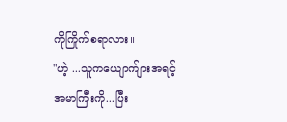ကိုကြိုက်စရာလား။
"ဟဲ့ ...သူကယျောက်ျားအရင့်အမာကြီးကို...ပြီး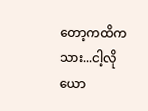တော့ကထိကသား...ငါ့လိုယော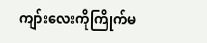ကျာ်းလေးကိုကြိုက်မ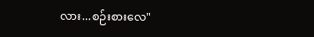လား...စဉ်းစားလေ"